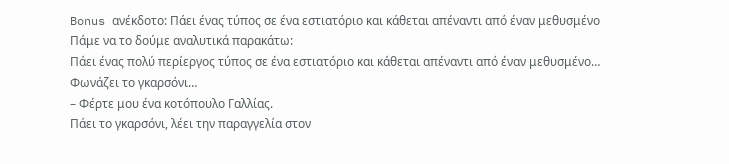Bonus ανέκδοτο: Πάει ένας τύπος σε ένα εστιατόριο και κάθεται απέναντι από έναν μεθυσμένο
Πάμε να το δούμε αναλυτικά παρακάτω:
Πάει ένας πολύ περίεργος τύπος σε ένα εστιατόριο και κάθεται απέναντι από έναν μεθυσμένο…
Φωνάζει το γκαρσόνι…
– Φέρτε μου ένα κοτόπουλο Γαλλίας.
Πάει το γκαρσόνι, λέει την παραγγελία στον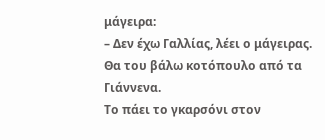μάγειρα:
– Δεν έχω Γαλλίας, λέει ο μάγειρας. Θα του βάλω κοτόπουλο από τα Γιάννενα.
Το πάει το γκαρσόνι στον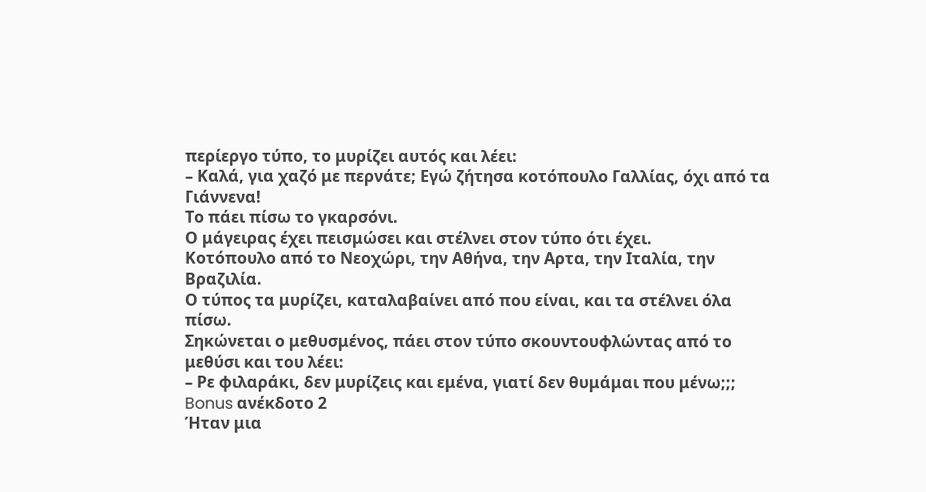περίεργο τύπο, το μυρίζει αυτός και λέει:
– Καλά, για χαζό με περνάτε; Εγώ ζήτησα κοτόπουλο Γαλλίας, όχι από τα Γιάννενα!
Το πάει πίσω το γκαρσόνι.
Ο μάγειρας έχει πεισμώσει και στέλνει στον τύπο ότι έχει.
Κοτόπουλο από το Νεοχώρι, την Αθήνα, την Αρτα, την Ιταλία, την Βραζιλία.
Ο τύπος τα μυρίζει, καταλαβαίνει από που είναι, και τα στέλνει όλα πίσω.
Σηκώνεται ο μεθυσμένος, πάει στον τύπο σκουντουφλώντας από το μεθύσι και του λέει:
– Ρε φιλαράκι, δεν μυρίζεις και εμένα, γιατί δεν θυμάμαι που μένω;;;
Bonus ανέκδοτο 2
Ήταν μια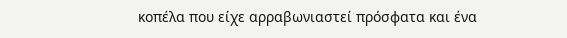κοπέλα που είχε αρραβωνιαστεί πρόσφατα και ένα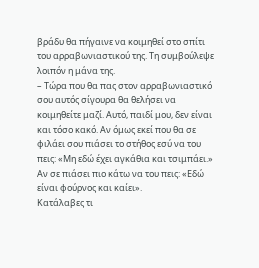βράδυ θα πήγαινε να κοιμηθεί στο σπίτι του αρραβωνιαστικού της. Τη συμβούλεψε λοιπόν η μάνα της.
– Τώρα που θα πας στον αρραβωνιαστικό σου αυτός σίγουρα θα θελήσει να κοιμηθείτε μαζί. Αυτό, παιδί μου, δεν είναι και τόσο κακό. Αν όμως εκεί που θα σε φιλάει σου πιάσει το στήθoς εσύ να του πεις: «Μη εδώ έχει αγκάθια και τσιμπάει.» Αν σε πιάσει πιο κάτω να του πεις: «Εδώ είναι φούρνος και καίει».
Κατάλαβες τι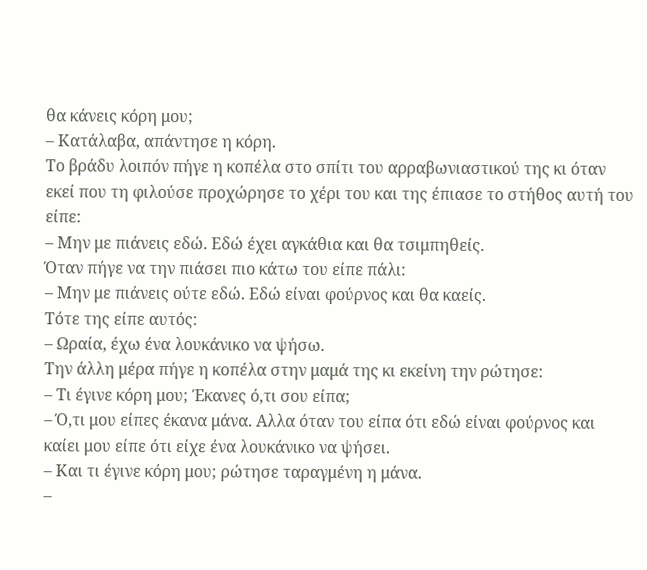θα κάνεις κόρη μου;
– Κατάλαβα, απάντησε η κόρη.
Το βράδυ λοιπόν πήγε η κοπέλα στο σπίτι του αρραβωνιαστικού της κι όταν εκεί που τη φιλούσε προχώρησε το χέρι του και της έπιασε το στήθος αυτή του είπε:
– Μην με πιάνεις εδώ. Εδώ έχει αγκάθια και θα τσιμπηθείς.
Όταν πήγε να την πιάσει πιο κάτω του είπε πάλι:
– Μην με πιάνεις ούτε εδώ. Εδώ είναι φούρνος και θα καείς.
Τότε της είπε αυτός:
– Ωραία, έχω ένα λουκάνικο να ψήσω.
Την άλλη μέρα πήγε η κοπέλα στην μαμά της κι εκείνη την ρώτησε:
– Τι έγινε κόρη μου; Έκανες ό,τι σου είπα;
– Ό,τι μου είπες έκανα μάνα. Aλλα όταν του είπα ότι εδώ είναι φούρνος και καίει μου είπε ότι είχε ένα λουκάνικο να ψήσει.
– Και τι έγινε κόρη μου; ρώτησε ταραγμένη η μάνα.
–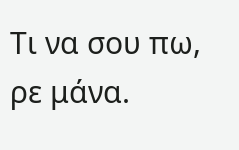Τι να σου πω, ρε μάνα.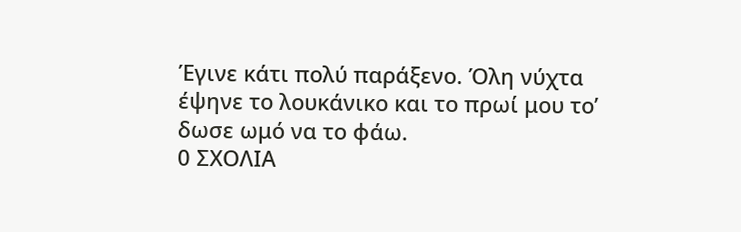Έγινε κάτι πολύ παράξενο. Όλη νύχτα έψηνε το λουκάνικο και το πρωί μου το’ δωσε ωμό να το φάω.
0 ΣΧΟΛΙΑ